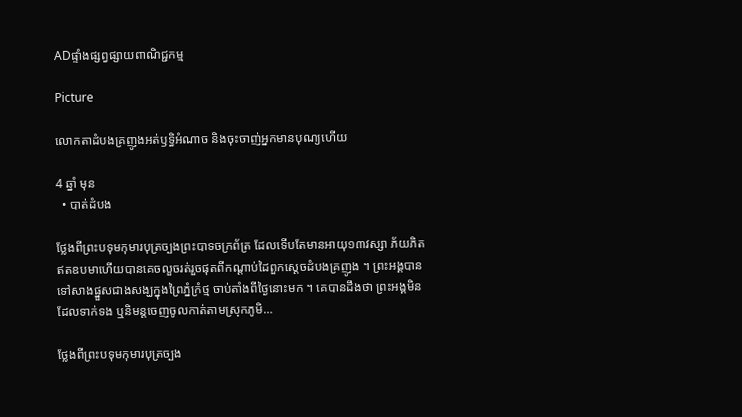ADផ្ទាំងផ្សព្វផ្សាយពាណិជ្ជកម្ម

Picture

លោកតាដំបងគ្រញូងអត់ឫទ្ធិអំណាច និងចុះចាញ់អ្នកមានបុណ្យហើយ

4 ឆ្នាំ មុន
  • បាត់ដំបង

ថ្លែងពីព្រះបទុមកុមារបុត្រច្បងព្រះបាទចក្រព័ត្រ ដែលទើបតែមានអាយុ១៣វស្សា ភ័យភិតឥតឧបមាហើយបានគេចលួចរត់រួចផុតពីកណ្តាប់ដៃពួកស្តេចដំបងគ្រញូង ។ ព្រះអង្គបានទៅសាងផ្នួសជាងសង្ឃក្នុងព្រៃភ្នំក្រំថ្ម ចាប់តាំងពីថ្ងៃនោះមក ។ គេបានដឹងថា ព្រះអង្គមិនដែលទាក់ទង ឬនិមន្តចេញចូលកាត់តាមស្រុកភូមិ…

ថ្លែងពីព្រះបទុមកុមារបុត្រច្បង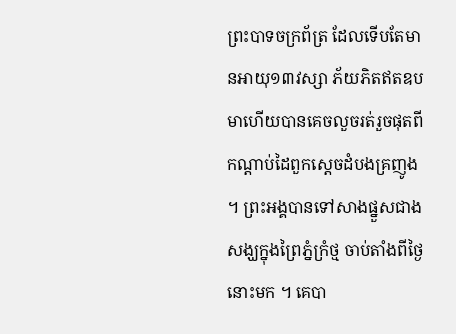ព្រះបាទចក្រព័ត្រ ដែលទើបតែមានអាយុ១៣វស្សា ភ័យភិតឥតឧបមាហើយបានគេចលួចរត់រួចផុតពីកណ្តាប់ដៃពួកស្តេចដំបងគ្រញូង ។ ព្រះអង្គបានទៅសាងផ្នួសជាងសង្ឃក្នុងព្រៃភ្នំក្រំថ្ម ចាប់តាំងពីថ្ងៃនោះមក ។ គេបា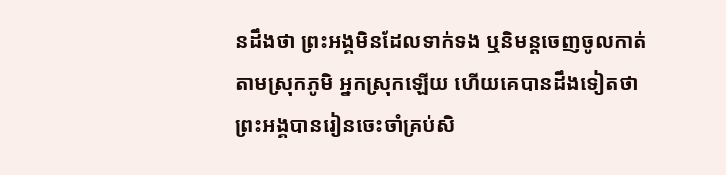នដឹងថា ព្រះអង្គមិនដែលទាក់ទង ឬនិមន្តចេញចូលកាត់តាមស្រុកភូមិ អ្នកស្រុកឡើយ ហើយគេបានដឹងទៀតថា ព្រះអង្គបានរៀនចេះចាំគ្រប់សិ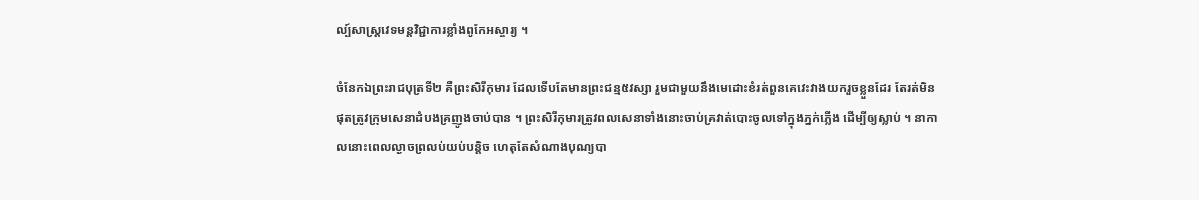ល្ប៍សាស្ត្រវេទមន្តវិជ្ជាការខ្លាំងពូកែអស្ចារ្យ ។

ចំនែកឯព្រះរាជបុត្រទី២ គឺព្រះសិរីកុមារ ដែលទើបតែមានព្រះជន្ម៥វស្សា រួមជាមួយនឹងមេដោះខំរត់ពួនគេវេះវាងយករួចខ្លួនដែរ តែរត់មិនផុតត្រូវក្រុមសេនាដំបងគ្រញូងចាប់បាន ។ ព្រះសិរីកុមារត្រូវពលសេនាទាំងនោះចាប់គ្រវាត់បោះចូលទៅក្នុងភ្នក់ភ្លើង ដើម្បីឲ្យស្លាប់ ។ នាកាលនោះពេលល្ងាចព្រលប់យប់បន្តិច ហេតុតែសំណាងបុណ្យបា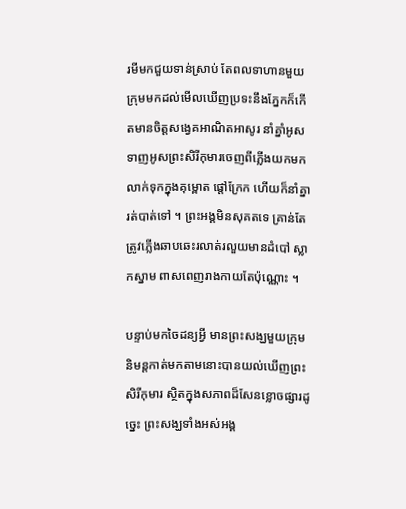រមីមកជួយទាន់ស្រាប់ តែពលទាហានមួយក្រុមមកដល់មើលឃើញប្រទះនឹងភ្នែកក៏កើតមានចិត្តសង្វេគអាណិតអាសូរ នាំគ្នាំអូសទាញអូសព្រះសិរីកុមារចេញពីភ្លើងយកមកលាក់ទុកក្នុងគុម្ពោត ផ្តៅក្រែក ហើយក៏នាំគ្នារត់បាត់ទៅ ។ ព្រះអង្គមិនសុគតទេ គ្រាន់តែត្រូវភ្លើងឆាបឆេះរលាត់រលួយមានដំបៅ ស្លាកស្នាម ពាសពេញរាងកាយតែប៉ុណ្ណោះ ។

បន្ទាប់មកចៃដន្យអ្វី មានព្រះសង្ឃមួយក្រុមនិមន្តកាត់មកតាមនោះបានយល់ឃើញព្រះសិរីកុមារ ស្ថិតក្នុងសភាពដ៏សែនខ្លោចផ្សារដូច្នេះ ព្រះសង្ឃទាំងអស់អង្គ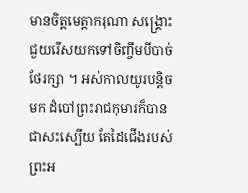មានចិត្តមេត្តាករុណា សង្គ្រោះជួយរើសយកទៅចិញ្ចឹមបីបាច់ថែរក្សា ។ អស់កាលយូរបន្តិចមក ដំបៅព្រះរាជកុមារក៏បានជាសះស្បើយ តែដៃជើងរបស់ព្រះអ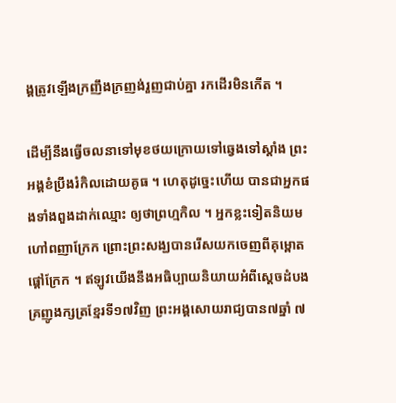ង្គត្រូវឡើងក្រញឹងក្រញង់រួញជាប់គ្នា រកដើរមិនកើត ។

ដើម្បីនឹងធ្វើចលនាទៅមុខថយក្រោយទៅឆ្វេងទៅស្តាំង ព្រះអង្គខំប្រឹងរំកិលដោយគូធ ។ ហេតុដូច្នេះហើយ បានជាអ្នកផងទាំងពួងដាក់ឈ្មោះ ឲ្យថាព្រហ្មកិល ។ អ្នកខ្លះទៀតនិយមហៅពញាក្រែក ព្រោះព្រះសង្ឃបានរើសយកចេញពីគុម្ពោតផ្តៅក្រែក ។ ឥឡូវយើងនឹងអធិប្បាយនិយាយអំពីស្តេចដំបងគ្រញូងក្សត្រខ្មែរទី១៧វិញ ព្រះអង្គសោយរាជ្យបាន៧ឆ្នាំ ៧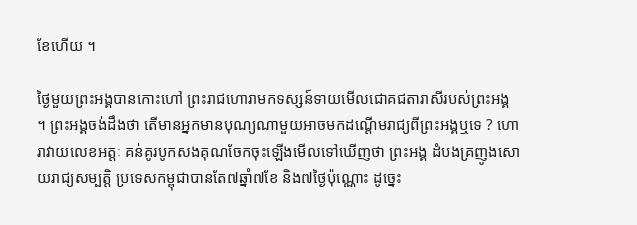ខែហើយ ។

ថ្ងៃមួយព្រះអង្គបានកោះហៅ ព្រះរាជហោរាមកទស្សន៍ទាយមើលជោគជតារាសីរបស់ព្រះអង្គ ។ ព្រះអង្គចង់ដឹងថា តើមានអ្នកមានបុណ្យណាមួយអាចមកដណ្តើមរាជ្យពីព្រះអង្គឬទេ ? ហោរាវាយលេខអត្តៈ គន់គូរបូកសងគុណចែកចុះឡើងមើលទៅឃើញថា ព្រះអង្គ ដំបងគ្រញូងសោយរាជ្យសម្បត្តិ ប្រទេសកម្ពុជាបានតែ៧ឆ្នាំ៧ខែ និង៧ថ្ងៃប៉ុណ្ណោះ ដូច្នេះ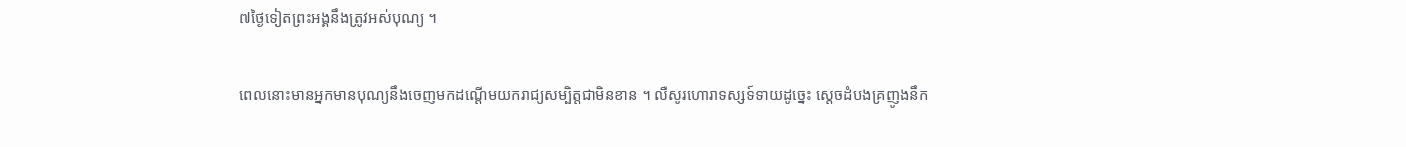៧ថ្ងៃទៀតព្រះអង្គនឹងត្រូវអស់បុណ្យ ។

ពេលនោះមានអ្នកមានបុណ្យនឹងចេញមកដណ្តើមយករាជ្យសម្បិត្តជាមិនខាន ។ លឺសូរហោរាទស្សទ៍ទាយដូច្នេះ ស្តេចដំបងគ្រញូងនឹក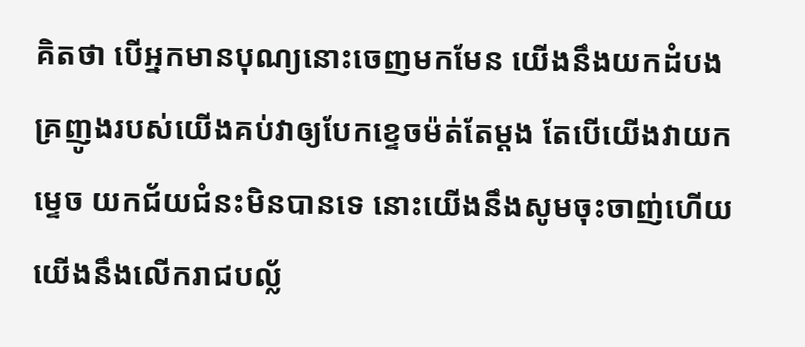គិតថា បើអ្នកមានបុណ្យនោះចេញមកមែន យើងនឹងយកដំបងគ្រញូងរបស់យើងគប់វាឲ្យបែកខ្ទេចម៉ត់តែម្តង តែបើយើងវាយកម្ទេច យកជ័យជំនះមិនបានទេ នោះយើងនឹងសូមចុះចាញ់ហើយ យើងនឹងលើករាជបល្ល័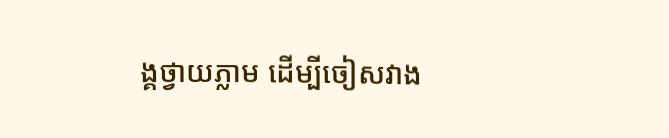ង្គថ្វាយភ្លាម ដើម្បីចៀសវាង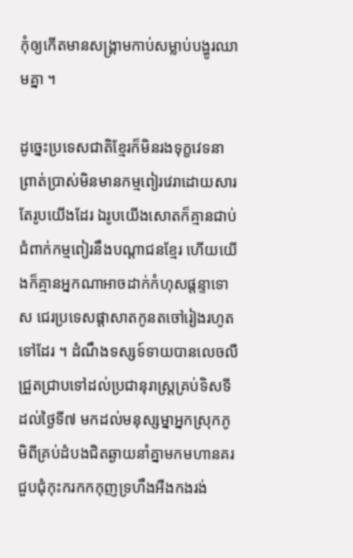កុំឲ្យកើតមានសង្គ្រាមកាប់សម្លាប់បង្ហូរឈាមគ្នា ។

ដូច្នេះប្រទេសជាតិខ្មែរក៏មិនរងទុក្ខវេទនាព្រាត់ប្រាស់មិនមានកម្មពៀរវេរាដោយសារតែរូបយើងដែរ ឯរូបយើងសោតក៏គ្មានជាប់ជំពាក់កម្មពៀរនឹងបណ្តាជនខ្មែរ ហើយយើងក៏គ្មានអ្នកណាអាចដាក់កំហុសផ្តន្ទាទោស ជេរប្រទេសផ្តាសាតកូនតចៅរៀងរហូតទៅដែរ ។ ដំណឹងទស្សទ៍ទាយបានលេចលឺជ្រួតជ្រាបទៅដល់ប្រជានុរាស្ត្រគ្រប់ទិសទី ដល់ថ្ងៃទី៧ មកដល់មនុស្សម្នាអ្នកស្រុកភូមិពីគ្រប់ដំបងជិតឆ្ងាយនាំគ្នាមកមហានគរជួបជុំកុះករកកកុញទ្រហឹងអឺងកងរង់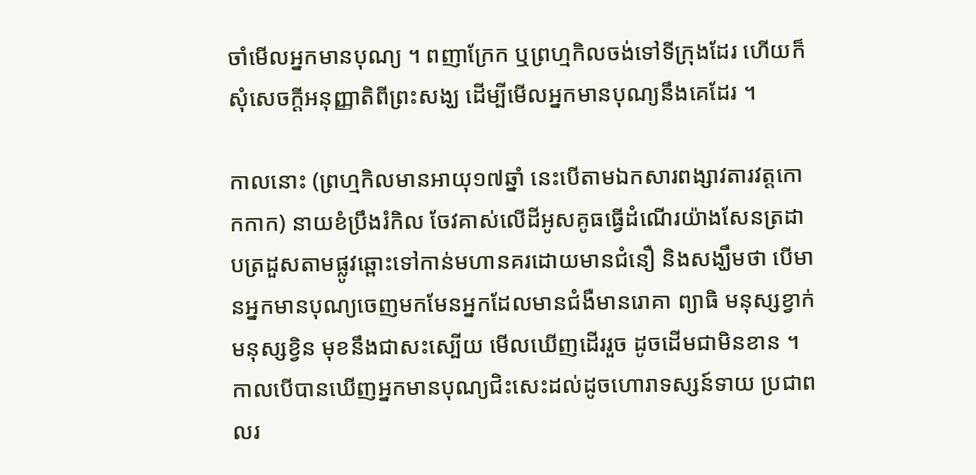ចាំមើលអ្នកមានបុណ្យ ។ ពញាក្រែក ឬព្រហ្មកិលចង់ទៅទីក្រុងដែរ ហើយក៏សុំសេចក្តីអនុញ្ញាតិពីព្រះសង្ឃ ដើម្បីមើលអ្នកមានបុណ្យនឹងគេដែរ ។

កាលនោះ (ព្រហ្មកិលមានអាយុ១៧ឆ្នាំ នេះបើតាមឯកសារពង្សាវតារវត្តកោកកាក) នាយខំប្រឹងរំកិល ចែវគាស់លើដីអូសគូធធ្វើដំណើរយ៉ាងសែនត្រដាបត្រដួសតាមផ្លូវឆ្ពោះទៅកាន់មហានគរដោយមានជំនឿ និងសង្ឃឹមថា បើមានអ្នកមានបុណ្យចេញមកមែនអ្នកដែលមានជំងឺមានរោគា ព្យាធិ មនុស្សខ្វាក់ មនុស្សខ្វិន មុខនឹងជាសះស្បើយ មើលឃើញដើររួច ដូចដើមជាមិនខាន ។ កាលបើបានឃើញអ្នកមានបុណ្យជិះសេះដល់ដូចហោរាទស្សន៍ទាយ ប្រជាពលរ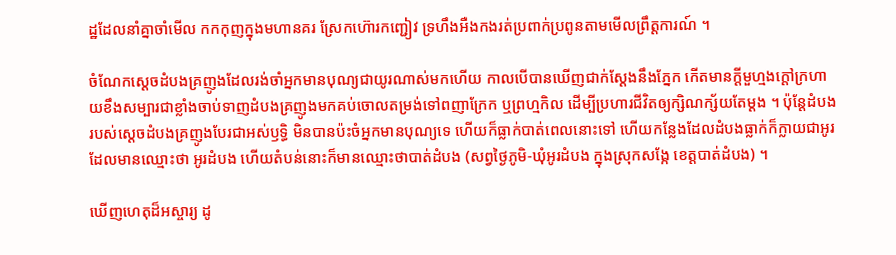ដ្ឋដែលនាំគ្នាចាំមើល កកកុញក្នុងមហានគរ ស្រែកហ៊ោរកញ្ជៀវ ទ្រហឹងអឺងកងរត់ប្រពាក់ប្រពូនតាមមើលព្រឹត្តការណ៍ ។

ចំណែកស្តេចដំបងគ្រញូងដែលរង់ចាំអ្នកមានបុណ្យជាយូរណាស់មកហើយ កាលបើបានឃើញជាក់ស្តែងនឹងភ្នែក កើតមានក្តីមួហ្មងក្តៅក្រហាយខឹងសម្បារជាខ្លាំងចាប់ទាញដំបងគ្រញូងមកគប់ចោលតម្រង់ទៅពញាក្រែក ឬព្រហ្មកិល ដើម្បីប្រហារជីវិតឲ្យក្សិណក្ស័យតែម្តង ។ ប៉ុន្តែដំបងរបស់ស្តេចដំបងគ្រញូងបែរជាអស់ឫទ្ធិ មិនបានប៉ះចំអ្នកមានបុណ្យទេ ហើយក៏ធ្លាក់បាត់ពេលនោះទៅ ហើយកន្លែងដែលដំបងធ្លាក់ក៏ក្លាយជាអូរ ដែលមានឈ្មោះថា អូរដំបង ហើយតំបន់នោះក៏មានឈ្មោះថាបាត់ដំបង (សព្វថ្ងៃភូមិ-ឃុំអូរដំបង ក្នុងស្រុកសង្កែ ខេត្តបាត់ដំបង) ។

ឃើញហេតុដ៏អស្ចារ្យ ដូ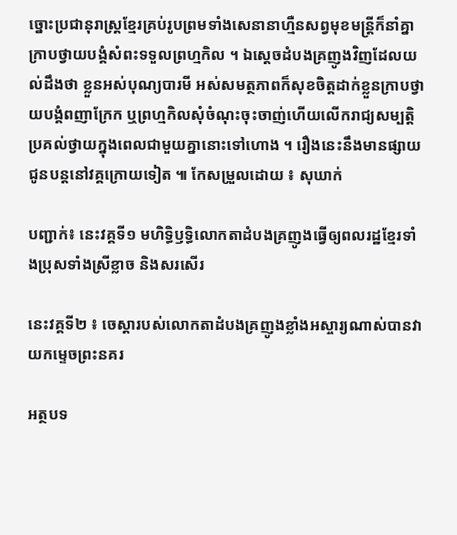ច្នោះប្រជានុរាស្ត្រខ្មែរគ្រប់រូបព្រមទាំងសេនានាហ្មឺនសព្វមុខមន្ត្រីក៏នាំគ្នាក្រាបថ្វាយបង្គំសំពះទទួលព្រហ្មកិល ។ ឯស្តេចដំបងគ្រញូងវិញដែលយល់ដឹងថា ខ្លួនអស់បុណ្យបារមី អស់សមត្ថភាពក៏សុខចិត្តដាក់ខ្លួនក្រាបថ្វាយបង្គំពញាក្រែក ឬព្រហ្មកិលសុំចំណុះចុះចាញ់ហើយលើករាជ្យសម្បតិ្តប្រគល់ថ្វាយក្នុងពេលជាមួយគ្នានោះទៅហោង ។ រឿងនេះនឹងមានផ្សាយជូនបន្តនៅវគ្គក្រោយទៀត ៕ កែសម្រួលដោយ ៖ សុឃាក់

បញ្ជាក់៖ នេះវគ្គទី១ មហិទ្ធិឫទ្ធិលោកតាដំបងគ្រញូងធ្វើឲ្យពលរដ្ឋខ្មែរទាំងប្រុសទាំងស្រីខ្លាច និងសរសើរ

នេះវគ្គទី២ ៖ ចេស្តារបស់លោកតាដំបងគ្រញូងខ្លាំងអស្ចារ្យណាស់បានវាយកម្ទេចព្រះនគរ

អត្ថបទ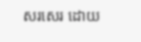សរសេរ ដោយ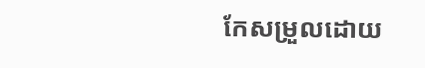កែសម្រួលដោយ